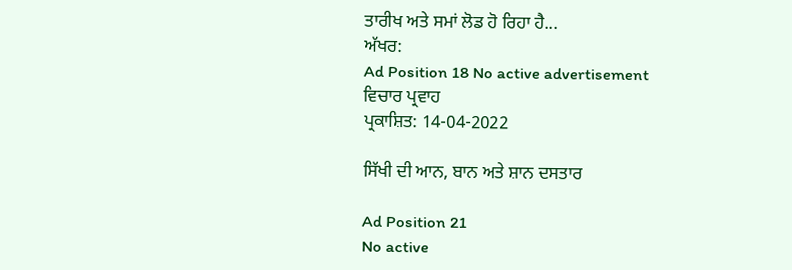ਤਾਰੀਖ ਅਤੇ ਸਮਾਂ ਲੋਡ ਹੋ ਰਿਹਾ ਹੈ...
ਅੱਖਰ:
Ad Position 18 No active advertisement
ਵਿਚਾਰ ਪ੍ਰਵਾਹ
ਪ੍ਰਕਾਸ਼ਿਤ: 14-04-2022

ਸਿੱਖੀ ਦੀ ਆਨ, ਬਾਨ ਅਤੇ ਸ਼ਾਨ ਦਸਤਾਰ

Ad Position 21
No active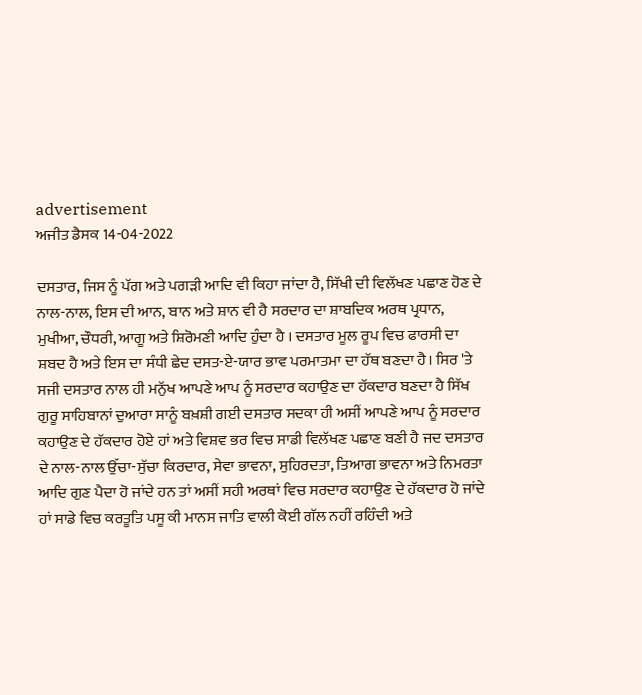advertisement
ਅਜੀਤ ਡੈਸਕ 14-04-2022

ਦਸਤਾਰ, ਜਿਸ ਨੂੰ ਪੱਗ ਅਤੇ ਪਗੜੀ ਆਦਿ ਵੀ ਕਿਹਾ ਜਾਂਦਾ ਹੈ, ਸਿੱਖੀ ਦੀ ਵਿਲੱਖਣ ਪਛਾਣ ਹੋਣ ਦੇ ਨਾਲ-ਨਾਲ, ਇਸ ਦੀ ਆਨ, ਬਾਨ ਅਤੇ ਸ਼ਾਨ ਵੀ ਹੈ ਸਰਦਾਰ ਦਾ ਸ਼ਾਬਦਿਕ ਅਰਥ ਪ੍ਰਧਾਨ, ਮੁਖੀਆ, ਚੌਧਰੀ, ਆਗੂ ਅਤੇ ਸ਼ਿਰੋਮਣੀ ਆਦਿ ਹੁੰਦਾ ਹੈ । ਦਸਤਾਰ ਮੂਲ ਰੂਪ ਵਿਚ ਫਾਰਸੀ ਦਾ ਸ਼ਬਦ ਹੈ ਅਤੇ ਇਸ ਦਾ ਸੰਧੀ ਛੇਦ ਦਸਤ-ਏ-ਯਾਰ ਭਾਵ ਪਰਮਾਤਮਾ ਦਾ ਹੱਥ ਬਣਦਾ ਹੈ। ਸਿਰ 'ਤੇ ਸਜੀ ਦਸਤਾਰ ਨਾਲ ਹੀ ਮਨੁੱਖ ਆਪਣੇ ਆਪ ਨੂੰ ਸਰਦਾਰ ਕਹਾਉਣ ਦਾ ਹੱਕਦਾਰ ਬਣਦਾ ਹੈ ਸਿੱਖ ਗੁਰੂ ਸਾਹਿਬਾਨਾਂ ਦੁਆਰਾ ਸਾਨੂੰ ਬਖ਼ਸ਼ੀ ਗਈ ਦਸਤਾਰ ਸਦਕਾ ਹੀ ਅਸੀਂ ਆਪਣੇ ਆਪ ਨੂੰ ਸਰਦਾਰ ਕਹਾਉਣ ਦੇ ਹੱਕਦਾਰ ਹੋਏ ਹਾਂ ਅਤੇ ਵਿਸ਼ਵ ਭਰ ਵਿਚ ਸਾਡੀ ਵਿਲੱਖਣ ਪਛਾਣ ਬਣੀ ਹੈ ਜਦ ਦਸਤਾਰ ਦੇ ਨਾਲ-ਨਾਲ ਉੱਚਾ-ਸੁੱਚਾ ਕਿਰਦਾਰ, ਸੇਵਾ ਭਾਵਨਾ, ਸੁਹਿਰਦਤਾ, ਤਿਆਗ ਭਾਵਨਾ ਅਤੇ ਨਿਮਰਤਾ ਆਦਿ ਗੁਣ ਪੈਦਾ ਹੋ ਜਾਂਦੇ ਹਨ ਤਾਂ ਅਸੀਂ ਸਹੀ ਅਰਥਾਂ ਵਿਚ ਸਰਦਾਰ ਕਹਾਉਣ ਦੇ ਹੱਕਦਾਰ ਹੋ ਜਾਂਦੇ ਹਾਂ ਸਾਡੇ ਵਿਚ ਕਰਤੂਤਿ ਪਸੂ ਕੀ ਮਾਨਸ ਜਾਤਿ ਵਾਲੀ ਕੋਈ ਗੱਲ ਨਹੀਂ ਰਹਿੰਦੀ ਅਤੇ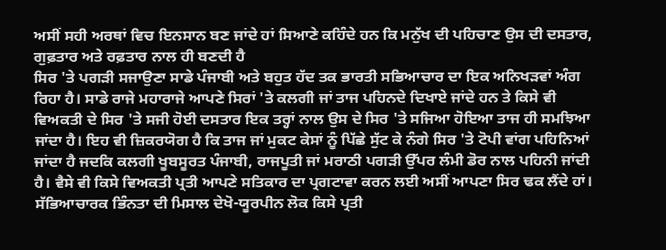ਅਸੀਂ ਸਹੀ ਅਰਥਾਂ ਵਿਚ ਇਨਸਾਨ ਬਣ ਜਾਂਦੇ ਹਾਂ ਸਿਆਣੇ ਕਹਿੰਦੇ ਹਨ ਕਿ ਮਨੁੱਖ ਦੀ ਪਹਿਚਾਣ ਉਸ ਦੀ ਦਸਤਾਰ, ਗੁਫ਼ਤਾਰ ਅਤੇ ਰਫ਼ਤਾਰ ਨਾਲ ਹੀ ਬਣਦੀ ਹੈ
ਸਿਰ 'ਤੇ ਪਗੜੀ ਸਜਾਉਣਾ ਸਾਡੇ ਪੰਜਾਬੀ ਅਤੇ ਬਹੁਤ ਹੱਦ ਤਕ ਭਾਰਤੀ ਸਭਿਆਚਾਰ ਦਾ ਇਕ ਅਨਿਖੜਵਾਂ ਅੰਗ ਰਿਹਾ ਹੈ। ਸਾਡੇ ਰਾਜੇ ਮਹਾਰਾਜੇ ਆਪਣੇ ਸਿਰਾਂ 'ਤੇ ਕਲਗੀ ਜਾਂ ਤਾਜ ਪਹਿਨਦੇ ਦਿਖਾਏ ਜਾਂਦੇ ਹਨ ਤੇ ਕਿਸੇ ਵੀ ਵਿਅਕਤੀ ਦੇ ਸਿਰ 'ਤੇ ਸਜੀ ਹੋਈ ਦਸਤਾਰ ਇਕ ਤਰ੍ਹਾਂ ਨਾਲ ਉਸ ਦੇ ਸਿਰ 'ਤੇ ਸਜਿਆ ਹੋਇਆ ਤਾਜ ਹੀ ਸਮਝਿਆ ਜਾਂਦਾ ਹੈ। ਇਹ ਵੀ ਜ਼ਿਕਰਯੋਗ ਹੈ ਕਿ ਤਾਜ ਜਾਂ ਮੁਕਟ ਕੇਸਾਂ ਨੂੰ ਪਿੱਛੇ ਸੁੱਟ ਕੇ ਨੰਗੇ ਸਿਰ 'ਤੇ ਟੋਪੀ ਵਾਂਗ ਪਹਿਨਿਆਂ ਜਾਂਦਾ ਹੈ ਜਦਕਿ ਕਲਗੀ ਖੂਬਸੂਰਤ ਪੰਜਾਬੀ, ਰਾਜਪੂਤੀ ਜਾਂ ਮਰਾਠੀ ਪਗੜੀ ਉੱਪਰ ਲੰਮੀ ਡੋਰ ਨਾਲ ਪਹਿਨੀ ਜਾਂਦੀ ਹੈ। ਵੈਸੇ ਵੀ ਕਿਸੇ ਵਿਅਕਤੀ ਪ੍ਰਤੀ ਆਪਣੇ ਸਤਿਕਾਰ ਦਾ ਪ੍ਰਗਟਾਵਾ ਕਰਨ ਲਈ ਅਸੀਂ ਆਪਣਾ ਸਿਰ ਢਕ ਲੈਂਦੇ ਹਾਂ। ਸੱਭਿਆਚਾਰਕ ਭਿੰਨਤਾ ਦੀ ਮਿਸਾਲ ਦੇਖੋ-ਯੂਰਪੀਨ ਲੋਕ ਕਿਸੇ ਪ੍ਰਤੀ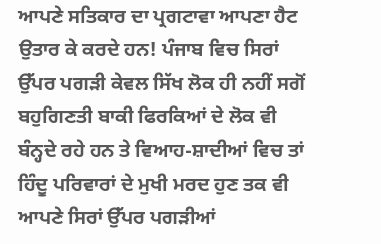ਆਪਣੇ ਸਤਿਕਾਰ ਦਾ ਪ੍ਰਗਟਾਵਾ ਆਪਣਾ ਹੈਟ ਉਤਾਰ ਕੇ ਕਰਦੇ ਹਨ! ਪੰਜਾਬ ਵਿਚ ਸਿਰਾਂ ਉੱਪਰ ਪਗੜੀ ਕੇਵਲ ਸਿੱਖ ਲੋਕ ਹੀ ਨਹੀਂ ਸਗੋਂ ਬਹੁਗਿਣਤੀ ਬਾਕੀ ਫਿਰਕਿਆਂ ਦੇ ਲੋਕ ਵੀ ਬੰਨ੍ਹਦੇ ਰਹੇ ਹਨ ਤੇ ਵਿਆਹ-ਸ਼ਾਦੀਆਂ ਵਿਚ ਤਾਂ ਹਿੰਦੂ ਪਰਿਵਾਰਾਂ ਦੇ ਮੁਖੀ ਮਰਦ ਹੁਣ ਤਕ ਵੀ ਆਪਣੇ ਸਿਰਾਂ ਉੱਪਰ ਪਗੜੀਆਂ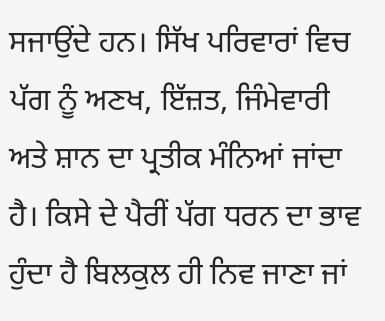ਸਜਾਉਂਦੇ ਹਨ। ਸਿੱਖ ਪਰਿਵਾਰਾਂ ਵਿਚ ਪੱਗ ਨੂੰ ਅਣਖ, ਇੱਜ਼ਤ, ਜਿੰਮੇਵਾਰੀ ਅਤੇ ਸ਼ਾਨ ਦਾ ਪ੍ਰਤੀਕ ਮੰਨਿਆਂ ਜਾਂਦਾ ਹੈ। ਕਿਸੇ ਦੇ ਪੈਰੀਂ ਪੱਗ ਧਰਨ ਦਾ ਭਾਵ ਹੁੰਦਾ ਹੈ ਬਿਲਕੁਲ ਹੀ ਨਿਵ ਜਾਣਾ ਜਾਂ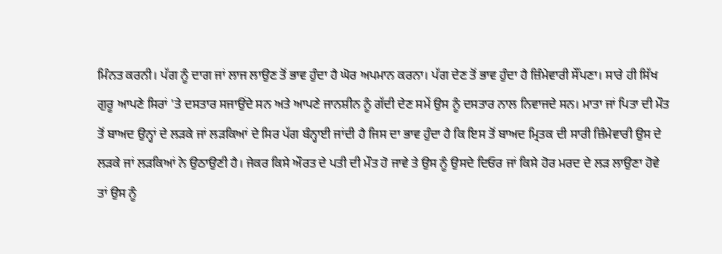ਮਿੰਨਤ ਕਰਨੀ। ਪੱਗ ਨੂੰ ਦਾਗ ਜਾਂ ਲਾਜ ਲਾਉਣ ਤੋਂ ਭਾਵ ਹੁੰਦਾ ਹੈ ਘੋਰ ਅਪਮਾਨ ਕਰਨਾ। ਪੱਗ ਦੇਣ ਤੋਂ ਭਾਵ ਹੁੰਦਾ ਹੈ ਜ਼ਿੰਮੇਵਾਰੀ ਸੌਂਪਣਾ। ਸਾਰੇ ਹੀ ਸਿੱਖ ਗੁਰੂ ਆਪਣੇ ਸਿਰਾਂ 'ਤੇ ਦਸਤਾਰ ਸਜਾਉਂਦੇ ਸਨ ਅਤੇ ਆਪਣੇ ਜਾਨਸ਼ੀਨ ਨੂੰ ਗੱਦੀ ਦੇਣ ਸਮੇਂ ਉਸ ਨੂੰ ਦਸਤਾਰ ਨਾਲ ਨਿਵਾਜਦੇ ਸਨ। ਮਾਤਾ ਜਾਂ ਪਿਤਾ ਦੀ ਮੌਤ ਤੋਂ ਬਾਅਦ ਉਨ੍ਹਾਂ ਦੇ ਲੜਕੇ ਜਾਂ ਲੜਕਿਆਂ ਦੇ ਸਿਰ ਪੱਗ ਬੰਨ੍ਹਾਈ ਜਾਂਦੀ ਹੈ ਜਿਸ ਦਾ ਭਾਵ ਹੁੰਦਾ ਹੈ ਕਿ ਇਸ ਤੋਂ ਬਾਅਦ ਮ੍ਰਿਤਕ ਦੀ ਸਾਰੀ ਜ਼ਿੰਮੇਵਾਰੀ ਉਸ ਦੇ ਲੜਕੇ ਜਾਂ ਲੜਕਿਆਂ ਨੇ ਉਠਾਉਣੀ ਹੈ। ਜੇਕਰ ਕਿਸੇ ਔਰਤ ਦੇ ਪਤੀ ਦੀ ਮੌਤ ਹੋ ਜਾਵੇ ਤੇ ਉਸ ਨੂੰ ਉਸਦੇ ਦਿਓਰ ਜਾਂ ਕਿਸੇ ਹੋਰ ਮਰਦ ਦੇ ਲੜ ਲਾਉਣਾ ਹੋਵੇ ਤਾਂ ਉਸ ਨੂੰ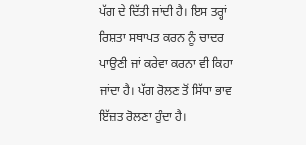ਪੱਗ ਦੇ ਦਿੱਤੀ ਜਾਂਦੀ ਹੈ। ਇਸ ਤਰ੍ਹਾਂ ਰਿਸ਼ਤਾ ਸਥਾਪਤ ਕਰਨ ਨੂੰ ਚਾਦਰ ਪਾਉਣੀ ਜਾਂ ਕਰੇਵਾ ਕਰਨਾ ਵੀ ਕਿਹਾ ਜਾਂਦਾ ਹੈ। ਪੱਗ ਰੋਲਣ ਤੋਂ ਸਿੱਧਾ ਭਾਵ ਇੱਜ਼ਤ ਰੋਲਣਾ ਹੁੰਦਾ ਹੈ।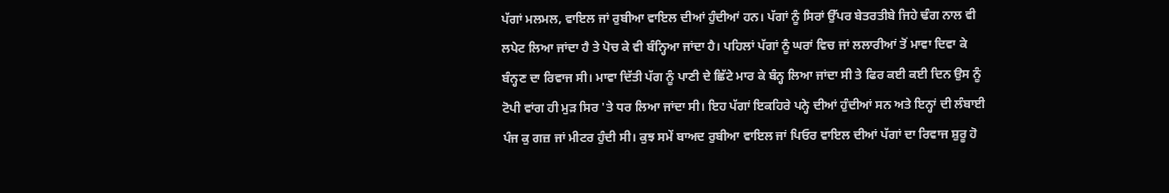ਪੱਗਾਂ ਮਲਮਲ, ਵਾਇਲ ਜਾਂ ਰੁਬੀਆ ਵਾਇਲ ਦੀਆਂ ਹੁੰਦੀਆਂ ਹਨ। ਪੱਗਾਂ ਨੂੰ ਸਿਰਾਂ ਉੱਪਰ ਬੇਤਰਤੀਬੇ ਜਿਹੇ ਢੰਗ ਨਾਲ ਵੀ ਲਪੇਟ ਲਿਆ ਜਾਂਦਾ ਹੈ ਤੇ ਪੋਚ ਕੇ ਵੀ ਬੰਨ੍ਹਿਆ ਜਾਂਦਾ ਹੈ। ਪਹਿਲਾਂ ਪੱਗਾਂ ਨੂੰ ਘਰਾਂ ਵਿਚ ਜਾਂ ਲਲਾਰੀਆਂ ਤੋਂ ਮਾਵਾ ਦਿਵਾ ਕੇ ਬੰਨ੍ਹਣ ਦਾ ਰਿਵਾਜ ਸੀ। ਮਾਵਾ ਦਿੱਤੀ ਪੱਗ ਨੂੰ ਪਾਣੀ ਦੇ ਛਿੱਟੇ ਮਾਰ ਕੇ ਬੰਨ੍ਹ ਲਿਆ ਜਾਂਦਾ ਸੀ ਤੇ ਫਿਰ ਕਈ ਕਈ ਦਿਨ ਉਸ ਨੂੰ ਟੋਪੀ ਵਾਂਗ ਹੀ ਮੁੜ ਸਿਰ 'ਤੇ ਧਰ ਲਿਆ ਜਾਂਦਾ ਸੀ। ਇਹ ਪੱਗਾਂ ਇਕਹਿਰੇ ਪਨ੍ਹੇ ਦੀਆਂ ਹੁੰਦੀਆਂ ਸਨ ਅਤੇ ਇਨ੍ਹਾਂ ਦੀ ਲੰਬਾਈ ਪੰਜ ਕੁ ਗਜ਼ ਜਾਂ ਮੀਟਰ ਹੁੰਦੀ ਸੀ। ਕੁਝ ਸਮੇਂ ਬਾਅਦ ਰੁਬੀਆ ਵਾਇਲ ਜਾਂ ਪਿਓਰ ਵਾਇਲ ਦੀਆਂ ਪੱਗਾਂ ਦਾ ਰਿਵਾਜ ਸ਼ੁਰੂ ਹੋ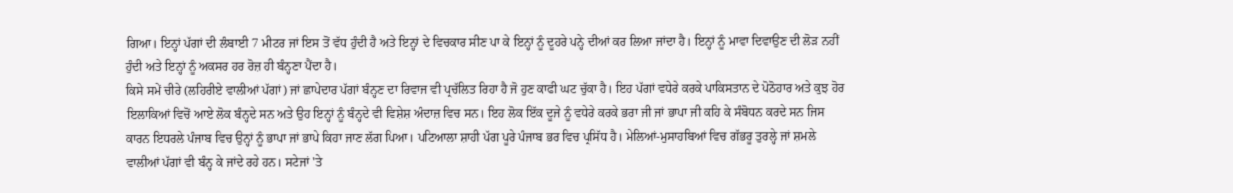ਗਿਆ। ਇਨ੍ਹਾਂ ਪੱਗਾਂ ਦੀ ਲੰਬਾਈ 7 ਮੀਟਰ ਜਾਂ ਇਸ ਤੋਂ ਵੱਧ ਹੁੰਦੀ ਹੈ ਅਤੇ ਇਨ੍ਹਾਂ ਦੇ ਵਿਚਕਾਰ ਸੀਣ ਪਾ ਕੇ ਇਨ੍ਹਾਂ ਨੂੰ ਦੂਹਰੇ ਪਨ੍ਹੇ ਦੀਆਂ ਕਰ ਲਿਆ ਜਾਂਦਾ ਹੈ। ਇਨ੍ਹਾਂ ਨੂੰ ਮਾਵਾ ਦਿਵਾਉਣ ਦੀ ਲੋੜ ਨਹੀਂ ਹੁੰਦੀ ਅਤੇ ਇਨ੍ਹਾਂ ਨੂੰ ਅਕਸਰ ਹਰ ਰੋਜ਼ ਹੀ ਬੰਨ੍ਹਣਾ ਪੈਂਦਾ ਹੈ।
ਕਿਸੇ ਸਮੇਂ ਚੀਰੇ (ਲਹਿਰੀਏ ਵਾਲੀਆਂ ਪੱਗਾਂ) ਜਾਂ ਛਾਪੇਦਾਰ ਪੱਗਾਂ ਬੰਨ੍ਹਣ ਦਾ ਰਿਵਾਜ ਵੀ ਪ੍ਰਚੱਲਿਤ ਰਿਹਾ ਹੈ ਜੋ ਹੁਣ ਕਾਫੀ ਘਟ ਚੁੱਕਾ ਹੈ। ਇਹ ਪੱਗਾਂ ਵਧੇਰੇ ਕਰਕੇ ਪਾਕਿਸਤਾਨ ਦੇ ਪੋਠੋਹਾਰ ਅਤੇ ਕੁਝ ਹੋਰ ਇਲਾਕਿਆਂ ਵਿਚੋਂ ਆਏ ਲੋਕ ਬੰਨ੍ਹਦੇ ਸਨ ਅਤੇ ਉਹ ਇਨ੍ਹਾਂ ਨੂੰ ਬੰਨ੍ਹਦੇ ਵੀ ਵਿਸ਼ੇਸ਼ ਅੰਦਾਜ਼ ਵਿਚ ਸਨ। ਇਹ ਲੋਕ ਇੱਕ ਦੂਜੇ ਨੂੰ ਵਧੇਰੇ ਕਰਕੇ ਭਰਾ ਜੀ ਜਾਂ ਭਾਪਾ ਜੀ ਕਹਿ ਕੇ ਸੰਬੋਧਨ ਕਰਦੇ ਸਨ ਜਿਸ ਕਾਰਨ ਇਧਰਲੇ ਪੰਜਾਬ ਵਿਚ ਉਨ੍ਹਾਂ ਨੂੰ ਭਾਪਾ ਜਾਂ ਭਾਪੇ ਕਿਹਾ ਜਾਣ ਲੱਗ ਪਿਆ। ਪਟਿਆਲਾ ਸ਼ਾਹੀ ਪੱਗ ਪੂਰੇ ਪੰਜਾਬ ਭਰ ਵਿਚ ਪ੍ਰਸਿੱਧ ਹੈ। ਮੇਲਿਆਂ-ਮੁਸਾਹਬਿਆਂ ਵਿਚ ਗੱਭਰੂ ਤੁਰਲ੍ਹੇ ਜਾਂ ਸ਼ਮਲੇ ਵਾਲੀਆਂ ਪੱਗਾਂ ਵੀ ਬੰਨ੍ਹ ਕੇ ਜਾਂਦੇ ਰਹੇ ਹਨ। ਸਟੇਜਾਂ 'ਤੇ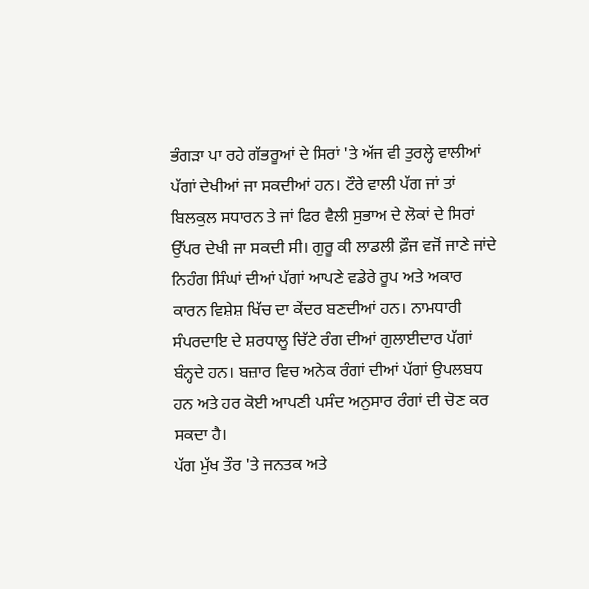ਭੰਗੜਾ ਪਾ ਰਹੇ ਗੱਭਰੂਆਂ ਦੇ ਸਿਰਾਂ 'ਤੇ ਅੱਜ ਵੀ ਤੁਰਲ੍ਹੇ ਵਾਲੀਆਂ ਪੱਗਾਂ ਦੇਖੀਆਂ ਜਾ ਸਕਦੀਆਂ ਹਨ। ਟੌਰੇ ਵਾਲੀ ਪੱਗ ਜਾਂ ਤਾਂ ਬਿਲਕੁਲ ਸਧਾਰਨ ਤੇ ਜਾਂ ਫਿਰ ਵੈਲੀ ਸੁਭਾਅ ਦੇ ਲੋਕਾਂ ਦੇ ਸਿਰਾਂ ਉੱਪਰ ਦੇਖੀ ਜਾ ਸਕਦੀ ਸੀ। ਗੁਰੂ ਕੀ ਲਾਡਲੀ ਫ਼ੌਜ ਵਜੋਂ ਜਾਣੇ ਜਾਂਦੇ ਨਿਹੰਗ ਸਿੰਘਾਂ ਦੀਆਂ ਪੱਗਾਂ ਆਪਣੇ ਵਡੇਰੇ ਰੂਪ ਅਤੇ ਅਕਾਰ ਕਾਰਨ ਵਿਸ਼ੇਸ਼ ਖਿੱਚ ਦਾ ਕੇਂਦਰ ਬਣਦੀਆਂ ਹਨ। ਨਾਮਧਾਰੀ ਸੰਪਰਦਾਇ ਦੇ ਸ਼ਰਧਾਲੂ ਚਿੱਟੇ ਰੰਗ ਦੀਆਂ ਗੁਲਾਈਦਾਰ ਪੱਗਾਂ ਬੰਨ੍ਹਦੇ ਹਨ। ਬਜ਼ਾਰ ਵਿਚ ਅਨੇਕ ਰੰਗਾਂ ਦੀਆਂ ਪੱਗਾਂ ਉਪਲਬਧ ਹਨ ਅਤੇ ਹਰ ਕੋਈ ਆਪਣੀ ਪਸੰਦ ਅਨੁਸਾਰ ਰੰਗਾਂ ਦੀ ਚੋਣ ਕਰ ਸਕਦਾ ਹੈ।
ਪੱਗ ਮੁੱਖ ਤੌਰ 'ਤੇ ਜਨਤਕ ਅਤੇ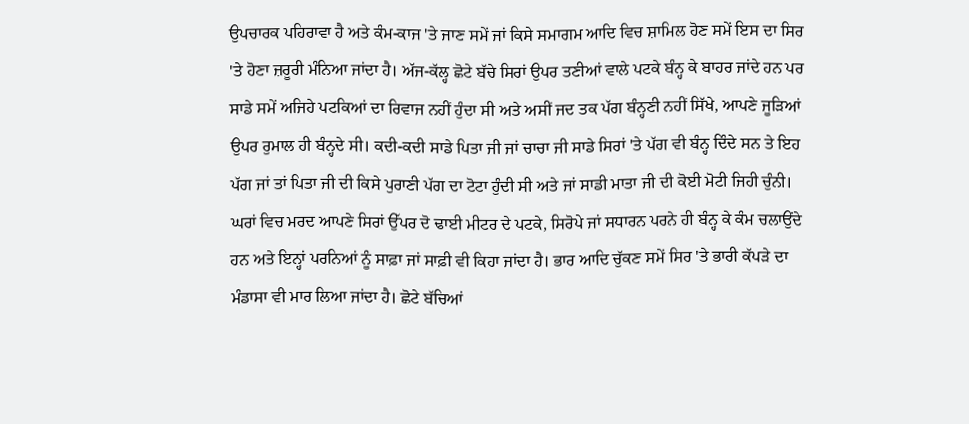ਉਪਚਾਰਕ ਪਹਿਰਾਵਾ ਹੈ ਅਤੇ ਕੰਮ-ਕਾਜ 'ਤੇ ਜਾਣ ਸਮੇਂ ਜਾਂ ਕਿਸੇ ਸਮਾਗਮ ਆਦਿ ਵਿਚ ਸ਼ਾਮਿਲ ਹੋਣ ਸਮੇਂ ਇਸ ਦਾ ਸਿਰ 'ਤੇ ਹੋਣਾ ਜ਼ਰੂਰੀ ਮੰਨਿਆ ਜਾਂਦਾ ਹੈ। ਅੱਜ-ਕੱਲ੍ਹ ਛੋਟੇ ਬੱਚੇ ਸਿਰਾਂ ਉਪਰ ਤਣੀਆਂ ਵਾਲੇ ਪਟਕੇ ਬੰਨ੍ਹ ਕੇ ਬਾਹਰ ਜਾਂਦੇ ਹਨ ਪਰ ਸਾਡੇ ਸਮੇਂ ਅਜਿਹੇ ਪਟਕਿਆਂ ਦਾ ਰਿਵਾਜ ਨਹੀਂ ਹੁੰਦਾ ਸੀ ਅਤੇ ਅਸੀਂ ਜਦ ਤਕ ਪੱਗ ਬੰਨ੍ਹਣੀ ਨਹੀਂ ਸਿੱਖੇ, ਆਪਣੇ ਜੂੜਿਆਂ ਉਪਰ ਰੁਮਾਲ ਹੀ ਬੰਨ੍ਹਦੇ ਸੀ। ਕਦੀ-ਕਦੀ ਸਾਡੇ ਪਿਤਾ ਜੀ ਜਾਂ ਚਾਚਾ ਜੀ ਸਾਡੇ ਸਿਰਾਂ 'ਤੇ ਪੱਗ ਵੀ ਬੰਨ੍ਹ ਦਿੰਦੇ ਸਨ ਤੇ ਇਹ ਪੱਗ ਜਾਂ ਤਾਂ ਪਿਤਾ ਜੀ ਦੀ ਕਿਸੇ ਪੁਰਾਣੀ ਪੱਗ ਦਾ ਟੋਟਾ ਹੁੰਦੀ ਸੀ ਅਤੇ ਜਾਂ ਸਾਡੀ ਮਾਤਾ ਜੀ ਦੀ ਕੋਈ ਮੋਟੀ ਜਿਹੀ ਚੁੰਨੀ। ਘਰਾਂ ਵਿਚ ਮਰਦ ਆਪਣੇ ਸਿਰਾਂ ਉੱਪਰ ਦੋ ਢਾਈ ਮੀਟਰ ਦੇ ਪਟਕੇ, ਸਿਰੋਪੇ ਜਾਂ ਸਧਾਰਨ ਪਰਨੇ ਹੀ ਬੰਨ੍ਹ ਕੇ ਕੰਮ ਚਲਾਉਂਦੇ ਹਨ ਅਤੇ ਇਨ੍ਹਾਂ ਪਰਨਿਆਂ ਨੂੰ ਸਾਫ਼ਾ ਜਾਂ ਸਾਫ਼ੀ ਵੀ ਕਿਹਾ ਜਾਂਦਾ ਹੈ। ਭਾਰ ਆਦਿ ਚੁੱਕਣ ਸਮੇਂ ਸਿਰ 'ਤੇ ਭਾਰੀ ਕੱਪੜੇ ਦਾ ਮੰਡਾਸਾ ਵੀ ਮਾਰ ਲਿਆ ਜਾਂਦਾ ਹੈ। ਛੋਟੇ ਬੱਚਿਆਂ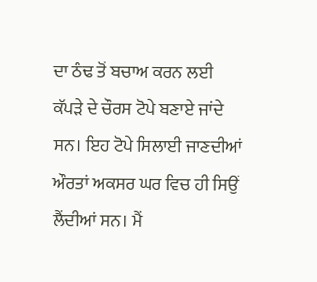ਦਾ ਠੰਢ ਤੋਂ ਬਚਾਅ ਕਰਨ ਲਈ ਕੱਪੜੇ ਦੇ ਚੌਰਸ ਟੋਪੇ ਬਣਾਏ ਜਾਂਦੇ ਸਨ। ਇਹ ਟੋਪੇ ਸਿਲਾਈ ਜਾਣਦੀਆਂ ਔਰਤਾਂ ਅਕਸਰ ਘਰ ਵਿਚ ਹੀ ਸਿਉਂ ਲੈਂਦੀਆਂ ਸਨ। ਮੈਂ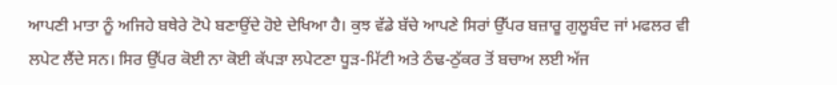ਆਪਣੀ ਮਾਤਾ ਨੂੰ ਅਜਿਹੇ ਬਥੇਰੇ ਟੋਪੇ ਬਣਾਉਂਦੇ ਹੋਏ ਦੇਖਿਆ ਹੈ। ਕੁਝ ਵੱਡੇ ਬੱਚੇ ਆਪਣੇ ਸਿਰਾਂ ਉੱਪਰ ਬਜ਼ਾਰੂ ਗੁਲੂਬੰਦ ਜਾਂ ਮਫਲਰ ਵੀ ਲਪੇਟ ਲੈਂਦੇ ਸਨ। ਸਿਰ ਉੱਪਰ ਕੋਈ ਨਾ ਕੋਈ ਕੱਪੜਾ ਲਪੇਟਣਾ ਧੂੜ-ਮਿੱਟੀ ਅਤੇ ਠੰਢ-ਠੁੱਕਰ ਤੋਂ ਬਚਾਅ ਲਈ ਅੱਜ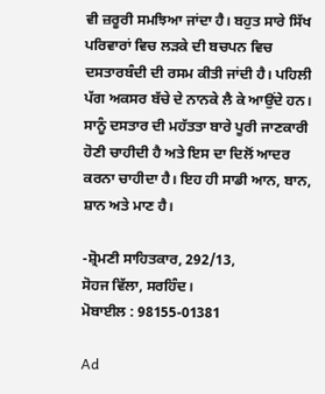ਵੀ ਜ਼ਰੂਰੀ ਸਮਝਿਆ ਜਾਂਦਾ ਹੈ। ਬਹੁਤ ਸਾਰੇ ਸਿੱਖ ਪਰਿਵਾਰਾਂ ਵਿਚ ਲੜਕੇ ਦੀ ਬਚਪਨ ਵਿਚ ਦਸਤਾਰਬੰਦੀ ਦੀ ਰਸਮ ਕੀਤੀ ਜਾਂਦੀ ਹੈ। ਪਹਿਲੀ ਪੱਗ ਅਕਸਰ ਬੱਚੇ ਦੇ ਨਾਨਕੇ ਲੈ ਕੇ ਆਉਂਦੇ ਹਨ।
ਸਾਨੂੰ ਦਸਤਾਰ ਦੀ ਮਹੱਤਤਾ ਬਾਰੇ ਪੂਰੀ ਜਾਣਕਾਰੀ ਹੋਣੀ ਚਾਹੀਦੀ ਹੈ ਅਤੇ ਇਸ ਦਾ ਦਿਲੋਂ ਆਦਰ ਕਰਨਾ ਚਾਹੀਦਾ ਹੈ। ਇਹ ਹੀ ਸਾਡੀ ਆਨ, ਬਾਨ, ਸ਼ਾਨ ਅਤੇ ਮਾਣ ਹੈ।

-ਸ਼੍ਰੋਮਣੀ ਸਾਹਿਤਕਾਰ, 292/13,
ਸੋਹਜ ਵਿੱਲਾ, ਸਰਹਿੰਦ।
ਮੋਬਾਈਲ : 98155-01381

Ad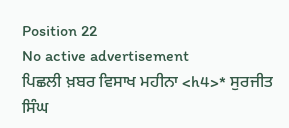Position 22
No active advertisement
ਪਿਛਲੀ ਖ਼ਬਰ ਵਿਸਾਖ ਮਹੀਨਾ <h4>* ਸੁਰਜੀਤ ਸਿੰਘ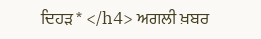ਦਿਹੜ * </h4> ਅਗਲੀ ਖ਼ਬਰ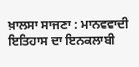ਖ਼ਾਲਸਾ ਸਾਜਣਾ : ਮਾਨਵਵਾਦੀ ਇਤਿਹਾਸ ਦਾ ਇਨਕਲਾਬੀ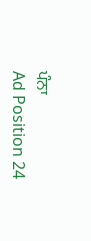ਪੰਨਾ
Ad Position 24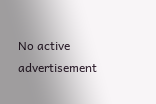No active advertisement